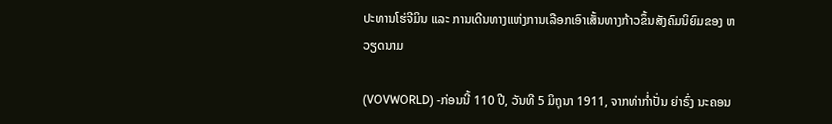ປະທານໂຮ່ຈີມິນ ແລະ ການເດີນທາງແຫ່ງການເລືອກເອົາເສັ້ນທາງກ້າວຂຶ້ນສັງຄົມນິຍົມຂອງ ຫວຽດນາມ

(VOVWORLD) -ກ່ອນນີ້ 110 ປີ, ວັນທີ 5 ມິຖຸນາ 1911, ຈາກທ່າກ່ຳປັ່ນ ຍ່າຣົ່ງ ນະຄອນ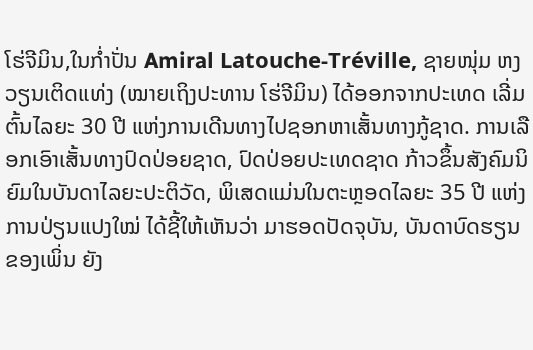ໂຮ່ຈີມິນ,ໃນກ່ຳປັ່ນ Amiral Latouche-Tréville, ຊາຍໜຸ່ມ ຫງວຽນເຕິດແທ່ງ (ໝາຍເຖິງປະທານ ໂຮ່ຈີມິນ) ໄດ້ອອກຈາກປະເທດ ເລີ່ມຕົ້ນໄລຍະ 30 ປີ ແຫ່ງການເດີນທາງໄປຊອກຫາເສັ້ນທາງກູ້ຊາດ. ການເລືອກເອົາເສັ້ນທາງປົດປ່ອຍຊາດ, ປົດປ່ອຍປະເທດຊາດ ກ້າວຂຶ້ນສັງຄົມນິຍົມໃນບັນດາໄລຍະປະຕິວັດ, ພິເສດແມ່ນໃນຕະຫຼອດໄລຍະ 35 ປີ ແຫ່ງການປ່ຽນແປງໃໝ່ ໄດ້ຊີ້ໃຫ້ເຫັນວ່າ ມາຮອດປັດຈຸບັນ, ບັນດາບົດຮຽນຂອງເພິ່ນ ຍັງ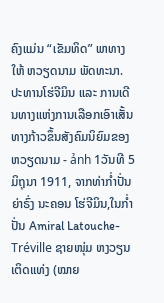ຄົງແມ່ນ “ເຂັມທິດ” ພາທາງໃຫ້ ຫວຽດນາມ ພັດທະນາ.
ປະທານໂຮ່ຈີມິນ ແລະ ການເດີນທາງແຫ່ງການເລືອກເອົາເສັ້ນທາງກ້າວຂຶ້ນສັງຄົມນິຍົມຂອງ ຫວຽດນາມ - ảnh 1ວັນທີ 5 ມິຖຸນາ 1911, ຈາກທ່າກ່ຳປັ່ນ ຍ່າຣົ່ງ ນະຄອນ ໂຮ່ຈີມິນ,ໃນກ່ຳປັ່ນ Amiral Latouche-Tréville ຊາຍໜຸ່ມ ຫງວຽນເຕິດແທ່ງ (ໝາຍ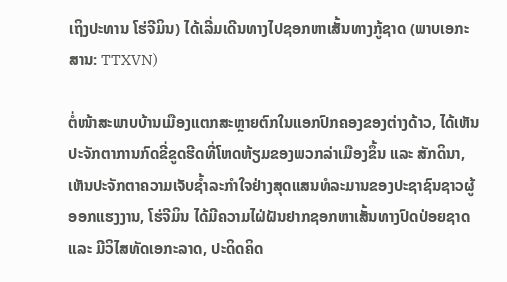ເຖິງປະທານ ໂຮ່ຈີມິນ) ໄດ້ເລີ່ມເດີນທາງໄປຊອກຫາເສັ້ນທາງກູ້ຊາດ (ພາບເອກະສານ: TTXVN)

ຕໍ່ໜ້າສະພາບບ້ານເມືອງແຕກສະຫຼາຍຕົກໃນແອກປົກຄອງຂອງຕ່າງດ້າວ, ໄດ້ເຫັນປະຈັກຕາການກົດຂີ່ຂູດຮີດທີ່ໂຫດຫ້ຽມຂອງພວກລ່າເມືອງຂຶ້ນ ແລະ ສັກດິນາ, ເຫັນປະຈັກຕາຄວາມເຈັບຊ້ຳລະກຳໃຈຢ່າງສຸດແສນທໍລະມານຂອງປະຊາຊົນຊາວຜູ້ອອກແຮງງານ, ໂຮ່ຈີມິນ ໄດ້ມີຄວາມໄຝ່ຝັນຢາກຊອກຫາເສັ້ນທາງປົດປ່ອຍຊາດ ແລະ ມີວິໄສທັດເອກະລາດ, ປະດິດຄິດ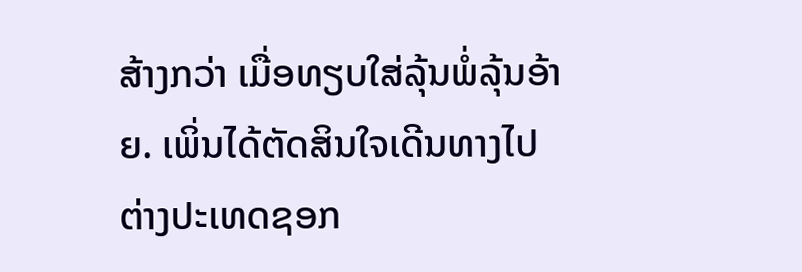ສ້າງກວ່າ ເມື່ອທຽບໃສ່ລຸ້ນພໍ່ລຸ້ນອ້າຍ. ເພິ່ນໄດ້ຕັດສິນໃຈເດີນທາງໄປຕ່າງປະເທດຊອກ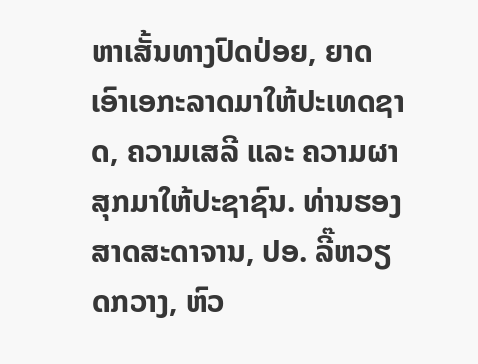ຫາເສັ້ນທາງປົດປ່ອຍ, ຍາດເອົາເອກະລາດມາໃຫ້ປະເທດຊາດ, ຄວາມເສລີ ແລະ ຄວາມຜາສຸກມາໃຫ້ປະຊາຊົນ. ທ່ານຮອງສາດສະດາຈານ, ປອ. ລີ໊ຫວຽດກວາງ, ຫົວ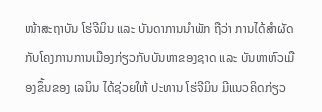ໜ້າສະຖາບັນ ໂຮ່ຈີມິນ ແລະ ບັນດາການນຳພັກ ຖືວ່າ ການໄດ້ສຳຜັດກັບໂຄງການການເມືອງກ່ຽວກັບບັນຫາຂອງຊາດ ແລະ ບັນຫາຫົວເມືອງຂຶ້ນຂອງ ເລນິນ ໄດ້ຊ່ວຍໃຫ້ ປະທານ ໂຮ່ຈີມິນ ມີແນວຄິດກ່ຽວ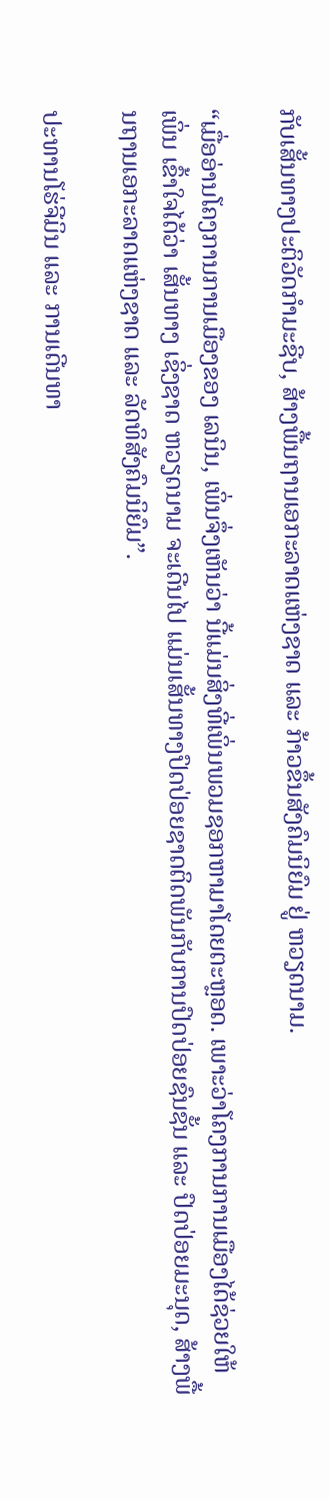ກັບເສັ້ນທາງປະຕິວັດກຳມະຊີບ, ສ້າງພື້ນຖານເອກະລາດແຫ່ງຊາດ ແລະ ກ້າວຂຶ້ນສັງຄົມນິຍົມ ຢູ່ ຫວຽດນາມ.

“ເມື່ອອ່ານໂຄງການການເມືອງຂອງ ເລນິນ, ເພິ່ນຈຶ່ງເຫັນວ່າ ນີ້ແມ່ນສິ່ງທີ່ເພິ່ນພວມຊອກຫາມາໂດຍຕະຫຼອດ. ເພາະວ່າໂຄງການການເມືອງໄດ້ຊ່ວຍໃຫ້ ເພິ່ນ ເຂົ້າໃຈໄດ້ວ່າ ເສັ້ນທາງ ເຊິ່ງຊາດ ຫວຽດນາມ ຈະເດີນໄປ ແມ່ນເສັ້ນທາງປົດປ່ອຍຊາດຕິດພັນກັບການປົດປ່ອຍຊົນຊັ້ນ ແລະ ປົດປ່ອຍມະນຸດ, ສ້າງພື້ນຖານເອກະລາດແຫ່ງຊາດ ແລະ ລັດທິສັງຄົມນິຍົມ”.

ປະທານໂຮ່ຈີມິນ ແລະ ການເດີນທາ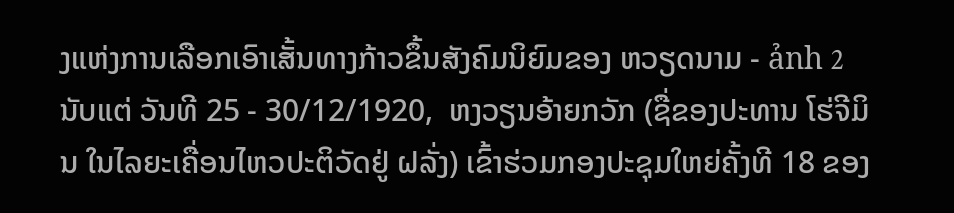ງແຫ່ງການເລືອກເອົາເສັ້ນທາງກ້າວຂຶ້ນສັງຄົມນິຍົມຂອງ ຫວຽດນາມ - ảnh 2ນັບແຕ່ ວັນທີ 25 - 30/12/1920,  ຫງວຽນອ້າຍກວັກ (ຊື່ຂອງປະທານ ໂຮ່ຈີມິນ ໃນໄລຍະເຄື່ອນໄຫວປະຕິວັດຢູ່ ຝລັ່ງ) ເຂົ້າຮ່ວມກອງປະຊຸມໃຫຍ່ຄັ້ງທີ 18 ຂອງ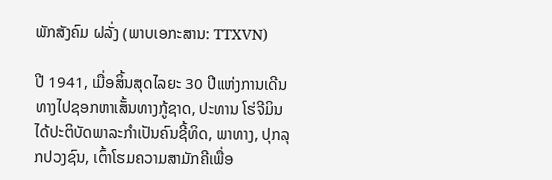ພັກສັງຄົມ ຝລັ່ງ (ພາບເອກະສານ: TTXVN)

ປີ 1941, ເມື່ອສິ້ນສຸດໄລຍະ 30 ປີແຫ່ງການເດີນທາງໄປຊອກຫາເສັ້ນທາງກູ້ຊາດ, ປະທານ ໂຮ່ຈີມິນ ໄດ້ປະຕິບັດພາລະກຳເປັນຄົນຊີ້ທິດ, ພາທາງ, ປຸກລຸກປວງຊົນ, ເຕົ້າໂຮມຄວາມສາມັກຄີເພື່ອ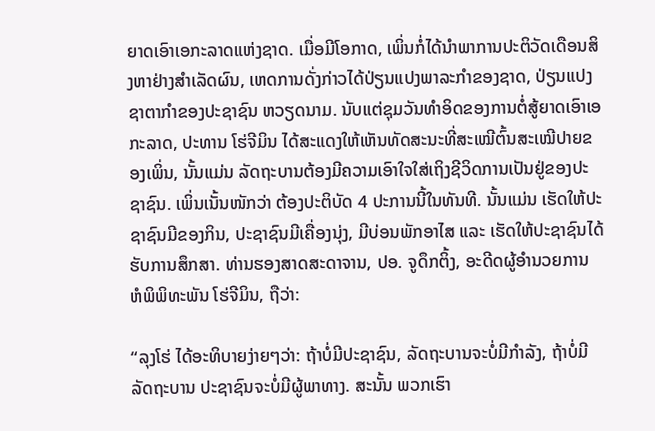ຍາດເອົາເອກະລາດແຫ່ງຊາດ. ເມື່ອມີໂອກາດ, ເພິ່ນກໍ່ໄດ້ນຳພາການປະຕິວັດເດືອນສິງຫາຢ່າງສຳເລັດຜົນ, ເຫດການດັ່ງກ່າວໄດ້ປ່ຽນແປງພາລະກຳຂອງຊາດ, ປ່ຽນແປງຊາຕາກຳຂອງປະຊາຊົນ ຫວຽດນາມ. ນັບແຕ່ຊຸມວັນທຳອິດຂອງການຕໍ່ສູ້ຍາດເອົາເອກະລາດ, ປະທານ ໂຮ່ຈີມິນ ໄດ້ສະແດງໃຫ້ເຫັນທັດສະນະທີ່ສະເໝີຕົ້ນສະເໝີປາຍຂອງເພິ່ນ, ນັ້ນແມ່ນ ລັດຖະບານຕ້ອງມີຄວາມເອົາໃຈໃສ່ເຖິງຊີວິດການເປັນຢູ່ຂອງປະຊາຊົນ. ເພິ່ນເນັ້ນໜັກວ່າ ຕ້ອງປະຕິບັດ 4 ປະການນີ້ໃນທັນທີ. ນັ້ນແມ່ນ ເຮັດໃຫ້ປະຊາຊົນມີຂອງກິນ, ປະຊາຊົນມີເຄື່ອງນຸ່ງ, ມີບ່ອນພັກອາໄສ ແລະ ເຮັດໃຫ້ປະຊາຊົນໄດ້ຮັບການສຶກສາ. ທ່ານຮອງສາດສະດາຈານ, ປອ. ຈູດຶກຕິ້ງ, ອະດີດຜູ້ອຳນວຍການ ຫໍພິພິທະພັນ ໂຮ່ຈີມິນ, ຖືວ່າ:

“ລຸງໂຮ່ ໄດ້ອະທິບາຍງ່າຍໆວ່າ: ຖ້າບໍ່ມີປະຊາຊົນ, ລັດຖະບານຈະບໍ່ມີກຳລັງ, ຖ້າບໍ່ມີລັດຖະບານ ປະຊາຊົນຈະບໍ່ມີຜູ້ພາທາງ. ສະນັ້ນ ພວກເຮົາ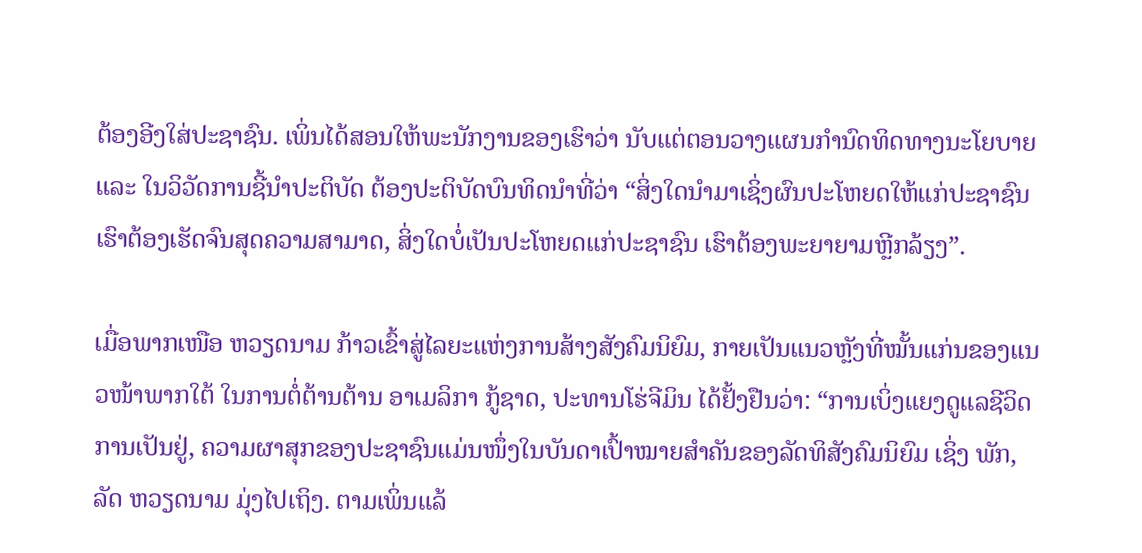ຕ້ອງອີງໃສ່ປະຊາຊົນ. ເພິ່ນໄດ້ສອນໃຫ້ພະນັກງານຂອງເຮົາວ່າ ນັບແຕ່ຕອນວາງແຜນກຳນົດທິດທາງນະໂຍບາຍ ແລະ ໃນວິວັດການຊີ້ນຳປະຕິບັດ ຕ້ອງປະຕິບັດບົນທິດນຳທີ່ວ່າ “ສິ່ງໃດນຳມາເຊິ່ງຜົນປະໂຫຍດໃຫ້ແກ່ປະຊາຊົນ ເຮົາຕ້ອງເຮັດຈົນສຸດຄວາມສາມາດ, ສິ່ງໃດບໍ່ເປັນປະໂຫຍດແກ່ປະຊາຊົນ ເຮົາຕ້ອງພະຍາຍາມຫຼີກລ້ຽງ”.

ເມື່ອພາກເໜືອ ຫວຽດນາມ ກ້າວເຂົ້າສູ່ໄລຍະແຫ່ງການສ້າງສັງຄົມນິຍົມ, ກາຍເປັນແນວຫຼັງທີ່ໝັ້ນແກ່ນຂອງແນວໜ້າພາກໃຕ້ ໃນການຕໍ່ຕ້ານຕ້ານ ອາເມລິກາ ກູ້ຊາດ, ປະທານໂຮ່ຈີມິນ ໄດ້ຢັ້ງຢືນວ່າ: “ການເບິ່ງແຍງດູແລຊີວິດການເປັນຢູ່, ຄວາມຜາສຸກຂອງປະຊາຊົນແມ່ນໜຶ່ງໃນບັນດາເປົ້າໝາຍສຳຄັນຂອງລັດທິສັງຄົມນິຍົມ ເຊິ່ງ ພັກ, ລັດ ຫວຽດນາມ ມຸ່ງໄປເຖິງ. ຕາມເພິ່ນແລ້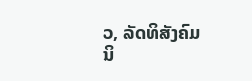ວ, ລັດທິສັງຄົມນິ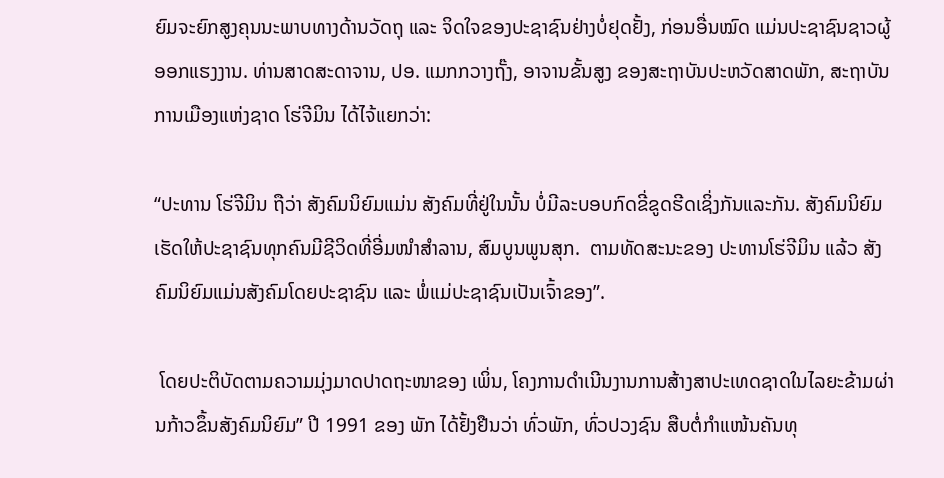ຍົມຈະຍົກສູງຄຸນນະພາບທາງດ້ານວັດຖຸ ແລະ ຈິດໃຈຂອງປະຊາຊົນຢ່າງບໍ່ຢຸດຢັ້ງ, ກ່ອນອື່ນໝົດ ແມ່ນປະຊາຊົນຊາວຜູ້ອອກແຮງງານ. ທ່ານສາດສະດາຈານ, ປອ. ແມກກວາງຖັ໊ງ, ອາຈານຂັ້ນສູງ ຂອງສະຖາບັນປະຫວັດສາດພັກ, ສະຖາບັນການເມືອງແຫ່ງຊາດ ໂຮ່ຈີມິນ ໄດ້ໄຈ້ແຍກວ່າ:

“ປະທານ ໂຮ່ຈີມິນ ຖືວ່າ ສັງຄົມນິຍົມແມ່ນ ສັງຄົມທີ່ຢູ່ໃນນັ້ນ ບໍ່ມີລະບອບກົດຂີ່ຂູດຮີດເຊິ່ງກັນແລະກັນ. ສັງຄົມນິຍົມເຮັດໃຫ້ປະຊາຊົນທຸກຄົນມີຊີວິດທີ່ອີ່ມໜຳສຳລານ, ສົມບູນພູນສຸກ.  ຕາມທັດສະນະຂອງ ປະທານໂຮ່ຈີມິນ ແລ້ວ ສັງຄົມນິຍົມແມ່ນສັງຄົມໂດຍປະຊາຊົນ ແລະ ພໍ່ແມ່ປະຊາຊົນເປັນເຈົ້າຂອງ”.

 ໂດຍປະຕິບັດຕາມຄວາມມຸ່ງມາດປາດຖະໜາຂອງ ເພິ່ນ, ໂຄງການດຳເນີນງານການສ້າງສາປະເທດຊາດໃນໄລຍະຂ້າມຜ່ານກ້າວຂຶ້ນສັງຄົມນິຍົມ” ປີ 1991 ຂອງ ພັກ ໄດ້ຢັ້ງຢືນວ່າ ທົ່ວພັກ, ທົ່ວປວງຊົນ ສືບຕໍ່ກຳແໜ້ນຄັນທຸ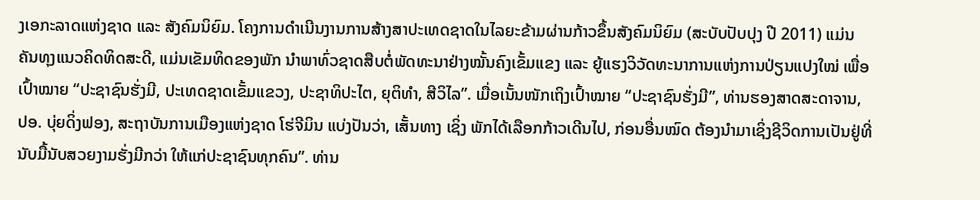ງເອກະລາດແຫ່ງຊາດ ແລະ ສັງຄົມນິຍົມ. ໂຄງການດຳເນີນງານການສ້າງສາປະເທດຊາດໃນໄລຍະຂ້າມຜ່ານກ້າວຂຶ້ນສັງຄົມນິຍົມ (ສະບັບປັບປຸງ ປີ 2011) ແມ່ນຄັນທຸງແນວຄິດທິດສະດີ, ແມ່ນເຂັມທິດຂອງພັກ ນຳພາທົ່ວຊາດສືບຕໍ່ພັດທະນາຢ່າງໝັ້ນຄົງເຂັ້ມແຂງ ແລະ ຍູ້ແຮງວິວັດທະນາການແຫ່ງການປ່ຽນແປງໃໝ່ ເພື່ອເປົ້າໝາຍ “ປະຊາຊົນຮັ່ງມີ, ປະເທດຊາດເຂັ້ມແຂວງ, ປະຊາທິປະໄຕ, ຍຸຕິທຳ, ສີວິໄລ”. ເມື່ອເນັ້ນໜັກເຖິງເປົ້າໝາຍ “ປະຊາຊົນຮັ່ງມີ”, ທ່ານຮອງສາດສະດາຈານ, ປອ. ບຸ່ຍດິ່ງຟອງ, ສະຖາບັນການເມືອງແຫ່ງຊາດ ໂຮ່ຈີມິນ ແບ່ງປັນວ່າ, ເສັ້ນທາງ ເຊິ່ງ ພັກໄດ້ເລືອກກ້າວເດີນໄປ, ກ່ອນອື່ນໝົດ ຕ້ອງນຳມາເຊິ່ງຊີວິດການເປັນຢູ່ທີ່ນັບມື້ນັບສວຍງາມຮັ່ງມີກວ່າ ໃຫ້ແກ່ປະຊາຊົນທຸກຄົນ”. ທ່ານ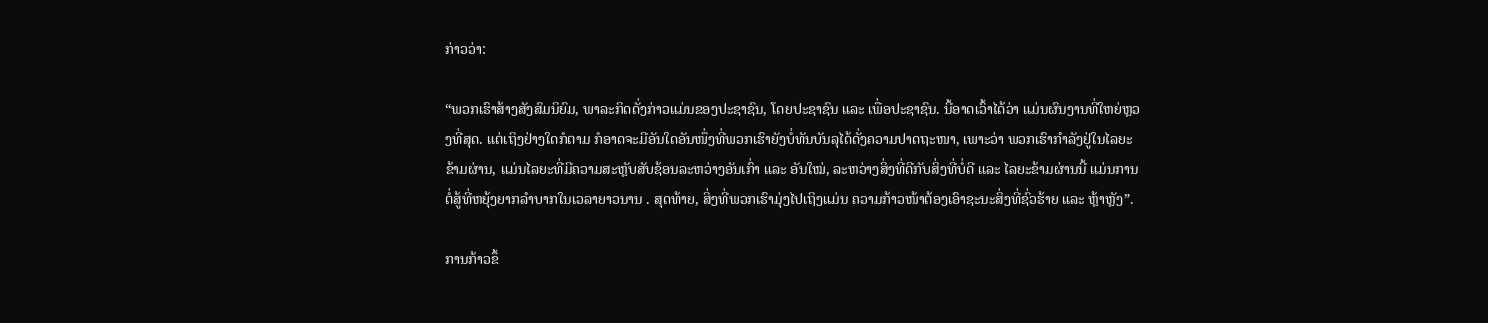ກ່າວວ່າ:

“ພວກເຮົາສ້າງສັງສົມນິຍົມ, ພາລະກິດດັ່ງກ່າວແມ່ນຂອງປະຊາຊົນ, ໂດຍປະຊາຊົນ ແລະ ເພື່ອປະຊາຊົນ. ນີ້ອາດເວົ້າໄດ້ວ່າ ແມ່ນຜົນງານທີ່ໃຫຍ່ຫຼວງທີ່ສຸດ. ແຕ່ເຖິງຢ່າງໃດກໍຕາມ ກໍອາດຈະມີອັນໃດອັນໜຶ່ງທີ່ພວກເຮົາຍັງບໍ່ທັນບັນລຸໄດ້ດັ່ງຄວາມປາດຖະໜາ, ເພາະວ່າ ພວກເຮົາກຳລັງຢູ່ໃນໄລຍະຂ້າມຜ່ານ, ແມ່ນໄລຍະທີ່ມີຄວາມສະຫຼັບສັບຊ້ອນລະຫວ່າງອັນເກົ່າ ແລະ ອັນໃໝ່, ລະຫວ່າງສິ່ງທີ່ດີກັບສິ່ງທີ່ບໍ່ດີ ແລະ ໄລຍະຂ້າມຜ່ານນີ້ ແມ່ນການຕໍ່ສູ້ທີ່ຫຍຸ້ງຍາກລຳບາກໃນເວລາຍາວນານ . ສຸດທ້າຍ, ສິ່ງທີ່ພວກເຮົາມຸ່ງໄປເຖິງແມ່ນ ຄວາມກ້າວໜ້າຕ້ອງເອົາຊະນະສິ່ງທີ່ຊົ່ວຮ້າຍ ແລະ ຫຼ້າຫຼັງ”.

ການກ້າວຂຶ້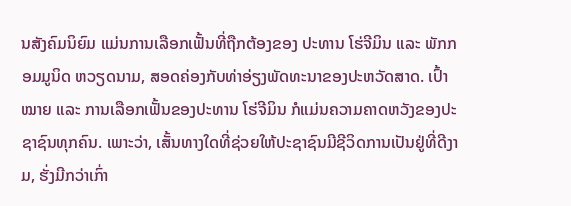ນສັງຄົມນິຍົມ ແມ່ນການເລືອກເຟັ້ນທີ່ຖືກຕ້ອງຂອງ ປະທານ ໂຮ່ຈີມິນ ແລະ ພັກກອມມູນິດ ຫວຽດນາມ, ສອດຄ່ອງກັບທ່າອ່ຽງພັດທະນາຂອງປະຫວັດສາດ. ເປົ້າໝາຍ ແລະ ການເລືອກເຟັ້ນຂອງປະທານ ໂຮ່ຈີມິນ ກໍແມ່ນຄວາມຄາດຫວັງຂອງປະຊາຊົນທຸກຄົນ. ເພາະວ່າ, ເສັ້ນທາງໃດທີ່ຊ່ວຍໃຫ້ປະຊາຊົນມີຊີວິດການເປັນຢູ່ທີ່ດີງາມ, ຮັ່ງມີກວ່າເກົ່າ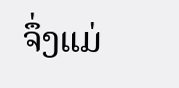ຈຶ່ງແມ່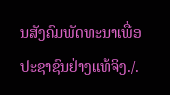ນສັງຄົມພັດທະນາເພື່ອປະຊາຊົນຢ່າງແທ້ຈິງ./.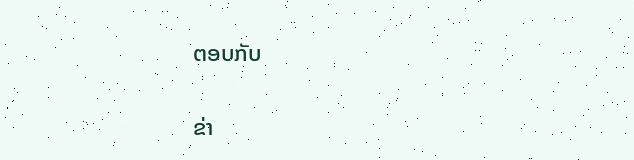ຕອບກັບ

ຂ່າ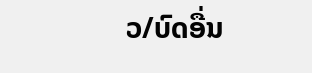ວ/ບົດອື່ນ